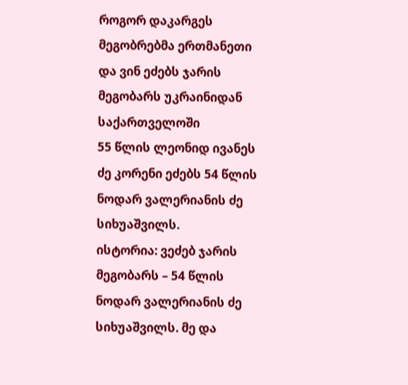როგორ დაკარგეს მეგობრებმა ერთმანეთი და ვინ ეძებს ჯარის მეგობარს უკრაინიდან საქართველოში
55 წლის ლეონიდ ივანეს ძე კორენი ეძებს 54 წლის ნოდარ ვალერიანის ძე სიხუაშვილს.
ისტორია: ვეძებ ჯარის მეგობარს – 54 წლის ნოდარ ვალერიანის ძე სიხუაშვილს. მე და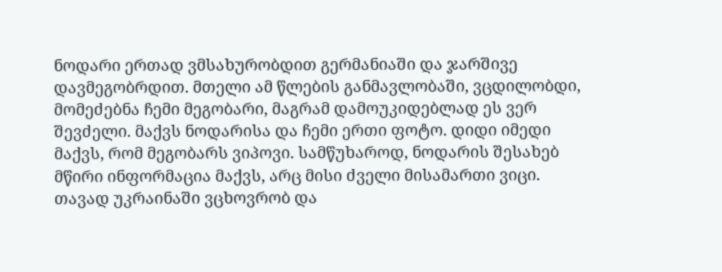ნოდარი ერთად ვმსახურობდით გერმანიაში და ჯარშივე დავმეგობრდით. მთელი ამ წლების განმავლობაში, ვცდილობდი, მომეძებნა ჩემი მეგობარი, მაგრამ დამოუკიდებლად ეს ვერ შევძელი. მაქვს ნოდარისა და ჩემი ერთი ფოტო. დიდი იმედი მაქვს, რომ მეგობარს ვიპოვი. სამწუხაროდ, ნოდარის შესახებ მწირი ინფორმაცია მაქვს, არც მისი ძველი მისამართი ვიცი. თავად უკრაინაში ვცხოვრობ და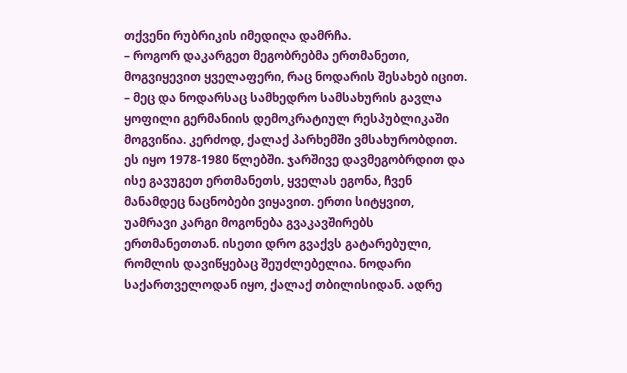თქვენი რუბრიკის იმედიღა დამრჩა.
– როგორ დაკარგეთ მეგობრებმა ერთმანეთი, მოგვიყევით ყველაფერი, რაც ნოდარის შესახებ იცით.
– მეც და ნოდარსაც სამხედრო სამსახურის გავლა ყოფილი გერმანიის დემოკრატიულ რესპუბლიკაში მოგვიწია. კერძოდ, ქალაქ პარხემში ვმსახურობდით. ეს იყო 1978-1980 წლებში. ჯარშივე დავმეგობრდით და ისე გავუგეთ ერთმანეთს, ყველას ეგონა, ჩვენ მანამდეც ნაცნობები ვიყავით. ერთი სიტყვით, უამრავი კარგი მოგონება გვაკავშირებს ერთმანეთთან. ისეთი დრო გვაქვს გატარებული, რომლის დავიწყებაც შეუძლებელია. ნოდარი საქართველოდან იყო, ქალაქ თბილისიდან. ადრე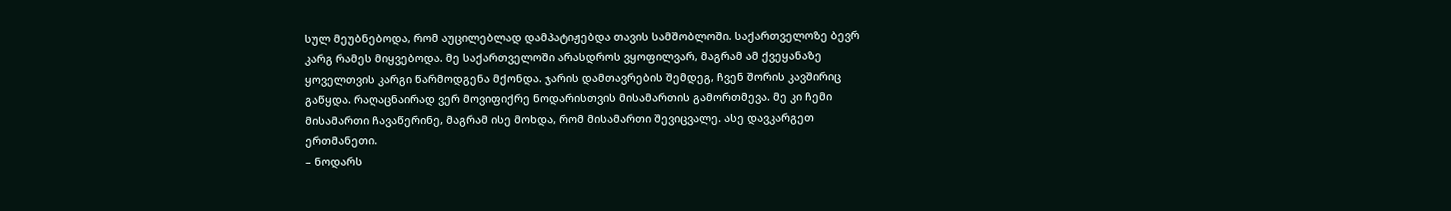სულ მეუბნებოდა, რომ აუცილებლად დამპატიჟებდა თავის სამშობლოში. საქართველოზე ბევრ კარგ რამეს მიყვებოდა. მე საქართველოში არასდროს ვყოფილვარ, მაგრამ ამ ქვეყანაზე ყოველთვის კარგი წარმოდგენა მქონდა. ჯარის დამთავრების შემდეგ, ჩვენ შორის კავშირიც გაწყდა. რაღაცნაირად ვერ მოვიფიქრე ნოდარისთვის მისამართის გამორთმევა. მე კი ჩემი მისამართი ჩავაწერინე, მაგრამ ისე მოხდა, რომ მისამართი შევიცვალე. ასე დავკარგეთ ერთმანეთი.
– ნოდარს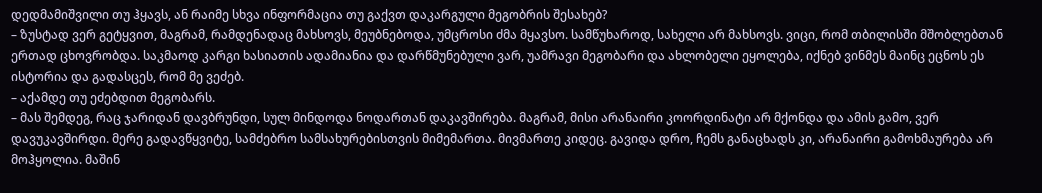დედმამიშვილი თუ ჰყავს, ან რაიმე სხვა ინფორმაცია თუ გაქვთ დაკარგული მეგობრის შესახებ?
– ზუსტად ვერ გეტყვით, მაგრამ, რამდენადაც მახსოვს, მეუბნებოდა, უმცროსი ძმა მყავსო. სამწუხაროდ, სახელი არ მახსოვს. ვიცი, რომ თბილისში მშობლებთან ერთად ცხოვრობდა. საკმაოდ კარგი ხასიათის ადამიანია და დარწმუნებული ვარ, უამრავი მეგობარი და ახლობელი ეყოლება, იქნებ ვინმეს მაინც ეცნოს ეს ისტორია და გადასცეს, რომ მე ვეძებ.
– აქამდე თუ ეძებდით მეგობარს.
– მას შემდეგ, რაც ჯარიდან დავბრუნდი, სულ მინდოდა ნოდართან დაკავშირება. მაგრამ, მისი არანაირი კოორდინატი არ მქონდა და ამის გამო, ვერ დავუკავშირდი. მერე გადავწყვიტე, სამძებრო სამსახურებისთვის მიმემართა. მივმართე კიდეც. გავიდა დრო, ჩემს განაცხადს კი, არანაირი გამოხმაურება არ მოჰყოლია. მაშინ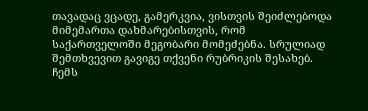თავადაც ვცადე, გამერკვია, ვისთვის შეიძლებოდა მიმემართა დახმარებისთვის, რომ საქართველოში მეგობარი მომეძებნა. სრულიად შემთხვევით გავიგე თქვენი რუბრიკის შესახებ. ჩემს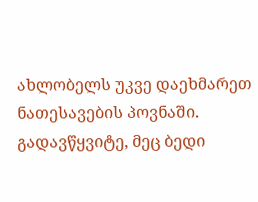ახლობელს უკვე დაეხმარეთ ნათესავების პოვნაში. გადავწყვიტე, მეც ბედი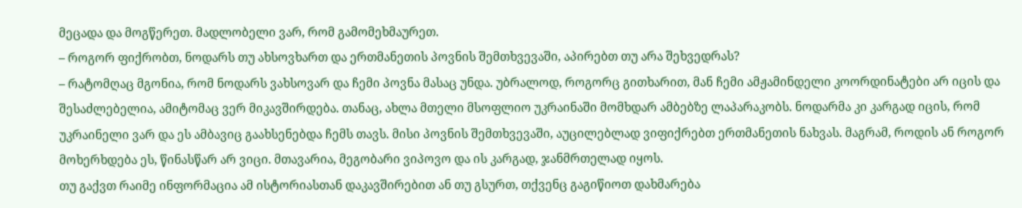მეცადა და მოგწერეთ. მადლობელი ვარ, რომ გამომეხმაურეთ.
– როგორ ფიქრობთ, ნოდარს თუ ახსოვხართ და ერთმანეთის პოვნის შემთხვევაში, აპირებთ თუ არა შეხვედრას?
– რატომღაც მგონია, რომ ნოდარს ვახსოვარ და ჩემი პოვნა მასაც უნდა. უბრალოდ, როგორც გითხარით, მან ჩემი ამჟამინდელი კოორდინატები არ იცის და შესაძლებელია, ამიტომაც ვერ მიკავშირდება. თანაც, ახლა მთელი მსოფლიო უკრაინაში მომხდარ ამბებზე ლაპარაკობს. ნოდარმა კი კარგად იცის, რომ უკრაინელი ვარ და ეს ამბავიც გაახსენებდა ჩემს თავს. მისი პოვნის შემთხვევაში, აუცილებლად ვიფიქრებთ ერთმანეთის ნახვას. მაგრამ, როდის ან როგორ მოხერხდება ეს, წინასწარ არ ვიცი. მთავარია, მეგობარი ვიპოვო და ის კარგად, ჯანმრთელად იყოს.
თუ გაქვთ რაიმე ინფორმაცია ამ ისტორიასთან დაკავშირებით ან თუ გსურთ, თქვენც გაგიწიოთ დახმარება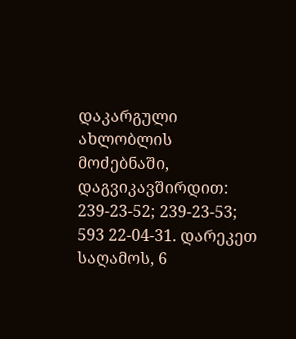დაკარგული ახლობლის მოძებნაში, დაგვიკავშირდით: 239-23-52; 239-23-53; 593 22-04-31. დარეკეთ საღამოს, 6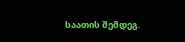საათის შემდეგ.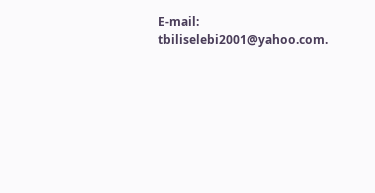E-mail: tbiliselebi2001@yahoo.com.